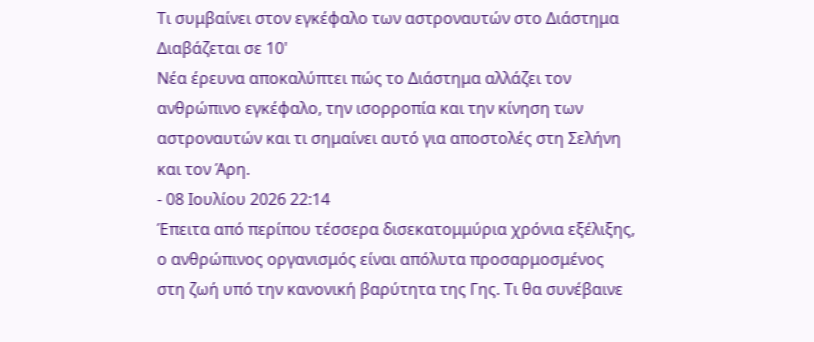Τι συμβαίνει στον εγκέφαλο των αστροναυτών στο Διάστημα
Διαβάζεται σε 10'
Νέα έρευνα αποκαλύπτει πώς το Διάστημα αλλάζει τον ανθρώπινο εγκέφαλο, την ισορροπία και την κίνηση των αστροναυτών και τι σημαίνει αυτό για αποστολές στη Σελήνη και τον Άρη.
- 08 Ιουλίου 2026 22:14
Έπειτα από περίπου τέσσερα δισεκατομμύρια χρόνια εξέλιξης, ο ανθρώπινος οργανισμός είναι απόλυτα προσαρμοσμένος στη ζωή υπό την κανονική βαρύτητα της Γης. Τι θα συνέβαινε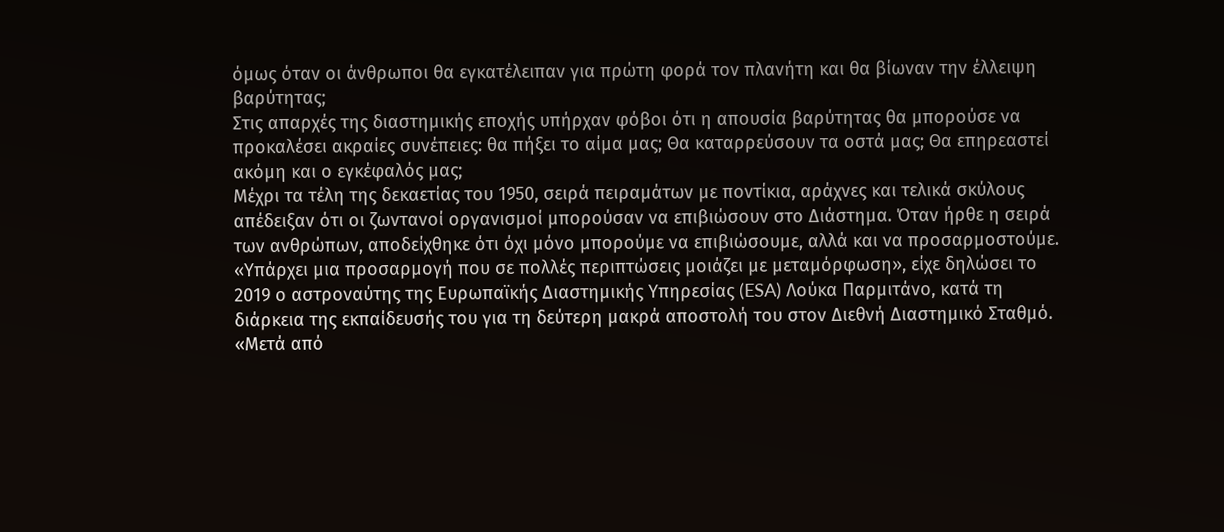όμως όταν οι άνθρωποι θα εγκατέλειπαν για πρώτη φορά τον πλανήτη και θα βίωναν την έλλειψη βαρύτητας;
Στις απαρχές της διαστημικής εποχής υπήρχαν φόβοι ότι η απουσία βαρύτητας θα μπορούσε να προκαλέσει ακραίες συνέπειες: θα πήξει το αίμα μας; Θα καταρρεύσουν τα οστά μας; Θα επηρεαστεί ακόμη και ο εγκέφαλός μας;
Μέχρι τα τέλη της δεκαετίας του 1950, σειρά πειραμάτων με ποντίκια, αράχνες και τελικά σκύλους απέδειξαν ότι οι ζωντανοί οργανισμοί μπορούσαν να επιβιώσουν στο Διάστημα. Όταν ήρθε η σειρά των ανθρώπων, αποδείχθηκε ότι όχι μόνο μπορούμε να επιβιώσουμε, αλλά και να προσαρμοστούμε.
«Υπάρχει μια προσαρμογή που σε πολλές περιπτώσεις μοιάζει με μεταμόρφωση», είχε δηλώσει το 2019 ο αστροναύτης της Ευρωπαϊκής Διαστημικής Υπηρεσίας (ESA) Λούκα Παρμιτάνο, κατά τη διάρκεια της εκπαίδευσής του για τη δεύτερη μακρά αποστολή του στον Διεθνή Διαστημικό Σταθμό.
«Μετά από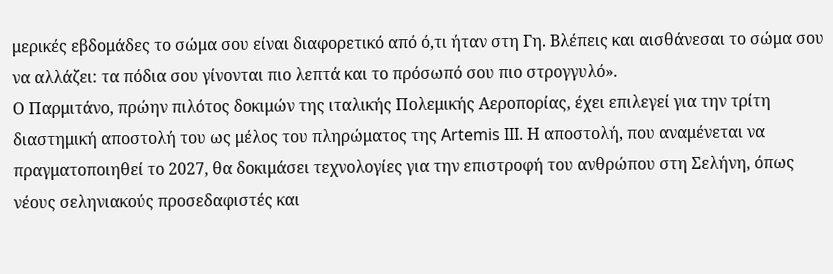μερικές εβδομάδες το σώμα σου είναι διαφορετικό από ό,τι ήταν στη Γη. Βλέπεις και αισθάνεσαι το σώμα σου να αλλάζει: τα πόδια σου γίνονται πιο λεπτά και το πρόσωπό σου πιο στρογγυλό».
Ο Παρμιτάνο, πρώην πιλότος δοκιμών της ιταλικής Πολεμικής Αεροπορίας, έχει επιλεγεί για την τρίτη διαστημική αποστολή του ως μέλος του πληρώματος της Artemis III. Η αποστολή, που αναμένεται να πραγματοποιηθεί το 2027, θα δοκιμάσει τεχνολογίες για την επιστροφή του ανθρώπου στη Σελήνη, όπως νέους σεληνιακούς προσεδαφιστές και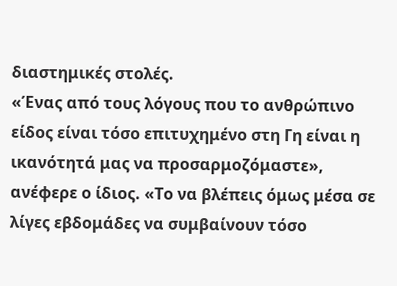διαστημικές στολές.
«Ένας από τους λόγους που το ανθρώπινο είδος είναι τόσο επιτυχημένο στη Γη είναι η ικανότητά μας να προσαρμοζόμαστε», ανέφερε ο ίδιος. «Το να βλέπεις όμως μέσα σε λίγες εβδομάδες να συμβαίνουν τόσο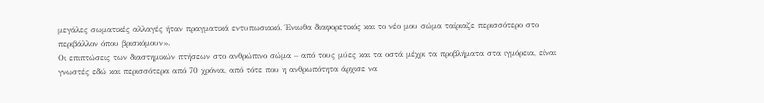μεγάλες σωματικές αλλαγές ήταν πραγματικά εντυπωσιακό. Ένιωθα διαφορετικός και το νέο μου σώμα ταίριαζε περισσότερο στο περιβάλλον όπου βρισκόμουν».
Οι επιπτώσεις των διαστημικών πτήσεων στο ανθρώπινο σώμα – από τους μύες και τα οστά μέχρι τα προβλήματα στα ιγμόρεια, είναι γνωστές εδώ και περισσότερα από 70 χρόνια, από τότε που η ανθρωπότητα άρχισε να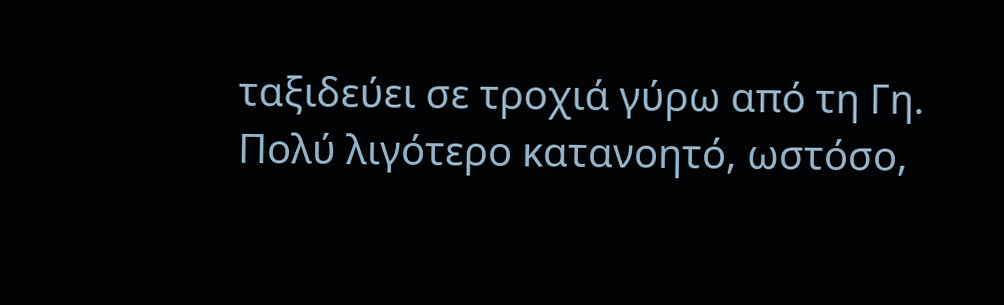ταξιδεύει σε τροχιά γύρω από τη Γη.
Πολύ λιγότερο κατανοητό, ωστόσο,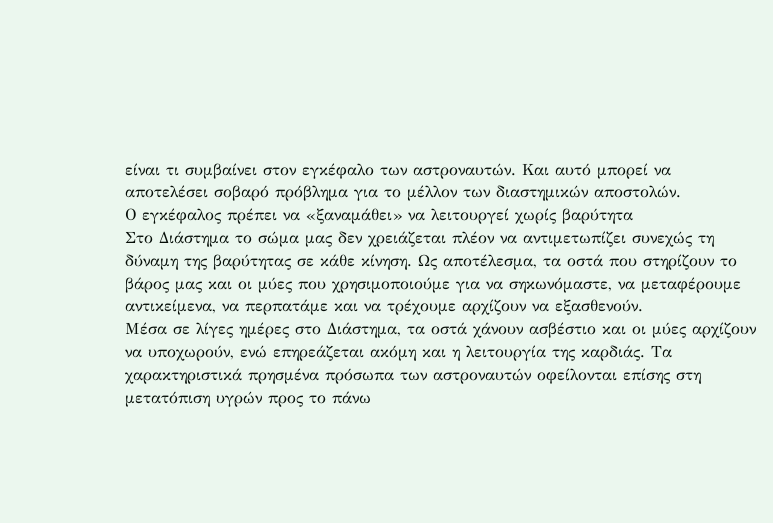είναι τι συμβαίνει στον εγκέφαλο των αστροναυτών. Και αυτό μπορεί να αποτελέσει σοβαρό πρόβλημα για το μέλλον των διαστημικών αποστολών.
Ο εγκέφαλος πρέπει να «ξαναμάθει» να λειτουργεί χωρίς βαρύτητα
Στο Διάστημα το σώμα μας δεν χρειάζεται πλέον να αντιμετωπίζει συνεχώς τη δύναμη της βαρύτητας σε κάθε κίνηση. Ως αποτέλεσμα, τα οστά που στηρίζουν το βάρος μας και οι μύες που χρησιμοποιούμε για να σηκωνόμαστε, να μεταφέρουμε αντικείμενα, να περπατάμε και να τρέχουμε αρχίζουν να εξασθενούν.
Μέσα σε λίγες ημέρες στο Διάστημα, τα οστά χάνουν ασβέστιο και οι μύες αρχίζουν να υποχωρούν, ενώ επηρεάζεται ακόμη και η λειτουργία της καρδιάς. Τα χαρακτηριστικά πρησμένα πρόσωπα των αστροναυτών οφείλονται επίσης στη μετατόπιση υγρών προς το πάνω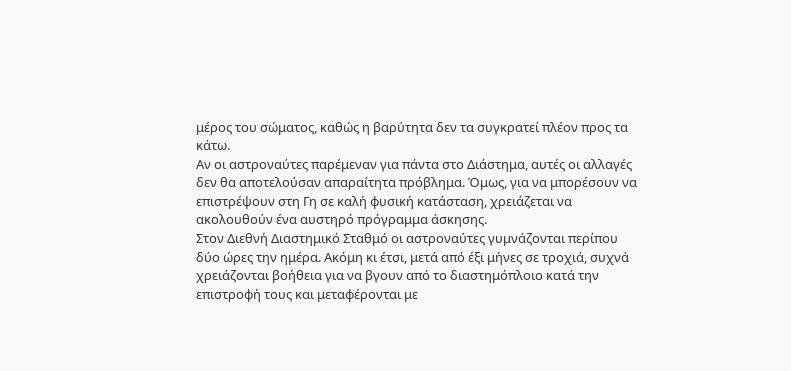μέρος του σώματος, καθώς η βαρύτητα δεν τα συγκρατεί πλέον προς τα κάτω.
Αν οι αστροναύτες παρέμεναν για πάντα στο Διάστημα, αυτές οι αλλαγές δεν θα αποτελούσαν απαραίτητα πρόβλημα. Όμως, για να μπορέσουν να επιστρέψουν στη Γη σε καλή φυσική κατάσταση, χρειάζεται να ακολουθούν ένα αυστηρό πρόγραμμα άσκησης.
Στον Διεθνή Διαστημικό Σταθμό οι αστροναύτες γυμνάζονται περίπου δύο ώρες την ημέρα. Ακόμη κι έτσι, μετά από έξι μήνες σε τροχιά, συχνά χρειάζονται βοήθεια για να βγουν από το διαστημόπλοιο κατά την επιστροφή τους και μεταφέρονται με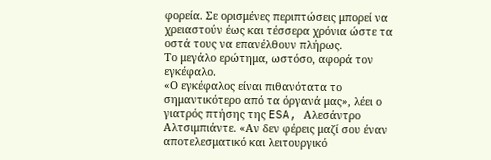φορεία. Σε ορισμένες περιπτώσεις μπορεί να χρειαστούν έως και τέσσερα χρόνια ώστε τα οστά τους να επανέλθουν πλήρως.
Το μεγάλο ερώτημα, ωστόσο, αφορά τον εγκέφαλο.
«Ο εγκέφαλος είναι πιθανότατα το σημαντικότερο από τα όργανά μας», λέει ο γιατρός πτήσης της ESA, Αλεσάντρο Αλτσιμπιάντε. «Αν δεν φέρεις μαζί σου έναν αποτελεσματικό και λειτουργικό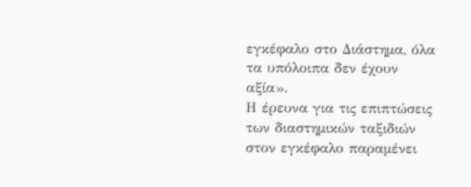εγκέφαλο στο Διάστημα, όλα τα υπόλοιπα δεν έχουν αξία».
Η έρευνα για τις επιπτώσεις των διαστημικών ταξιδιών στον εγκέφαλο παραμένει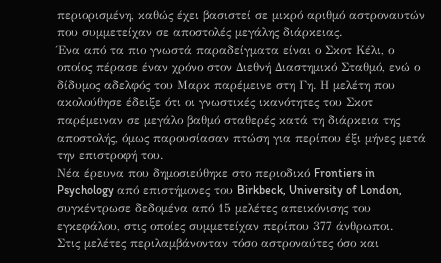περιορισμένη, καθώς έχει βασιστεί σε μικρό αριθμό αστροναυτών που συμμετείχαν σε αποστολές μεγάλης διάρκειας.
Ένα από τα πιο γνωστά παραδείγματα είναι ο Σκοτ Κέλι, ο οποίος πέρασε έναν χρόνο στον Διεθνή Διαστημικό Σταθμό, ενώ ο δίδυμος αδελφός του Μαρκ παρέμεινε στη Γη. Η μελέτη που ακολούθησε έδειξε ότι οι γνωστικές ικανότητες του Σκοτ παρέμειναν σε μεγάλο βαθμό σταθερές κατά τη διάρκεια της αποστολής, όμως παρουσίασαν πτώση για περίπου έξι μήνες μετά την επιστροφή του.
Νέα έρευνα που δημοσιεύθηκε στο περιοδικό Frontiers in Psychology από επιστήμονες του Birkbeck, University of London, συγκέντρωσε δεδομένα από 15 μελέτες απεικόνισης του εγκεφάλου, στις οποίες συμμετείχαν περίπου 377 άνθρωποι.
Στις μελέτες περιλαμβάνονταν τόσο αστροναύτες όσο και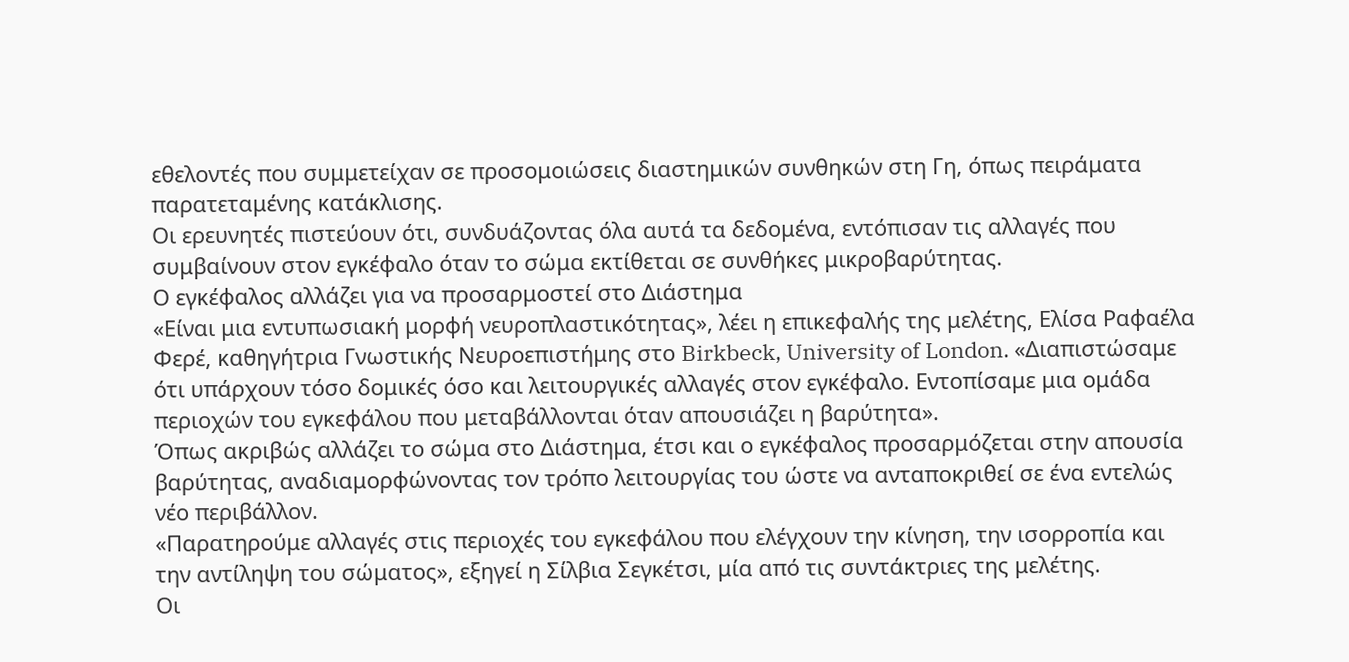εθελοντές που συμμετείχαν σε προσομοιώσεις διαστημικών συνθηκών στη Γη, όπως πειράματα παρατεταμένης κατάκλισης.
Οι ερευνητές πιστεύουν ότι, συνδυάζοντας όλα αυτά τα δεδομένα, εντόπισαν τις αλλαγές που συμβαίνουν στον εγκέφαλο όταν το σώμα εκτίθεται σε συνθήκες μικροβαρύτητας.
Ο εγκέφαλος αλλάζει για να προσαρμοστεί στο Διάστημα
«Είναι μια εντυπωσιακή μορφή νευροπλαστικότητας», λέει η επικεφαλής της μελέτης, Ελίσα Ραφαέλα Φερέ, καθηγήτρια Γνωστικής Νευροεπιστήμης στο Birkbeck, University of London. «Διαπιστώσαμε ότι υπάρχουν τόσο δομικές όσο και λειτουργικές αλλαγές στον εγκέφαλο. Εντοπίσαμε μια ομάδα περιοχών του εγκεφάλου που μεταβάλλονται όταν απουσιάζει η βαρύτητα».
Όπως ακριβώς αλλάζει το σώμα στο Διάστημα, έτσι και ο εγκέφαλος προσαρμόζεται στην απουσία βαρύτητας, αναδιαμορφώνοντας τον τρόπο λειτουργίας του ώστε να ανταποκριθεί σε ένα εντελώς νέο περιβάλλον.
«Παρατηρούμε αλλαγές στις περιοχές του εγκεφάλου που ελέγχουν την κίνηση, την ισορροπία και την αντίληψη του σώματος», εξηγεί η Σίλβια Σεγκέτσι, μία από τις συντάκτριες της μελέτης.
Οι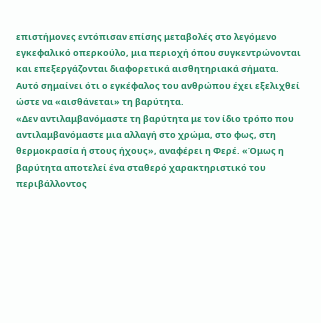επιστήμονες εντόπισαν επίσης μεταβολές στο λεγόμενο εγκεφαλικό οπερκούλο, μια περιοχή όπου συγκεντρώνονται και επεξεργάζονται διαφορετικά αισθητηριακά σήματα.
Αυτό σημαίνει ότι ο εγκέφαλος του ανθρώπου έχει εξελιχθεί ώστε να «αισθάνεται» τη βαρύτητα.
«Δεν αντιλαμβανόμαστε τη βαρύτητα με τον ίδιο τρόπο που αντιλαμβανόμαστε μια αλλαγή στο χρώμα, στο φως, στη θερμοκρασία ή στους ήχους», αναφέρει η Φερέ. «Όμως η βαρύτητα αποτελεί ένα σταθερό χαρακτηριστικό του περιβάλλοντος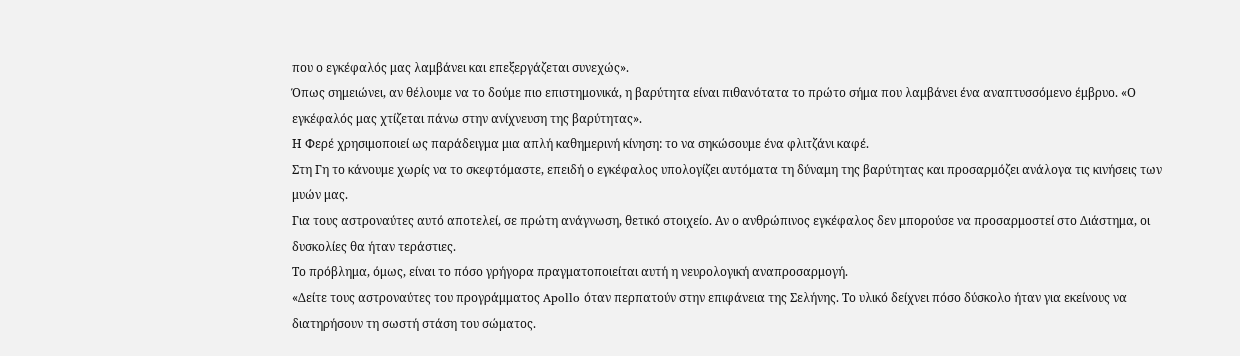που ο εγκέφαλός μας λαμβάνει και επεξεργάζεται συνεχώς».
Όπως σημειώνει, αν θέλουμε να το δούμε πιο επιστημονικά, η βαρύτητα είναι πιθανότατα το πρώτο σήμα που λαμβάνει ένα αναπτυσσόμενο έμβρυο. «Ο εγκέφαλός μας χτίζεται πάνω στην ανίχνευση της βαρύτητας».
Η Φερέ χρησιμοποιεί ως παράδειγμα μια απλή καθημερινή κίνηση: το να σηκώσουμε ένα φλιτζάνι καφέ.
Στη Γη το κάνουμε χωρίς να το σκεφτόμαστε, επειδή ο εγκέφαλος υπολογίζει αυτόματα τη δύναμη της βαρύτητας και προσαρμόζει ανάλογα τις κινήσεις των μυών μας.
Για τους αστροναύτες αυτό αποτελεί, σε πρώτη ανάγνωση, θετικό στοιχείο. Αν ο ανθρώπινος εγκέφαλος δεν μπορούσε να προσαρμοστεί στο Διάστημα, οι δυσκολίες θα ήταν τεράστιες.
Το πρόβλημα, όμως, είναι το πόσο γρήγορα πραγματοποιείται αυτή η νευρολογική αναπροσαρμογή.
«Δείτε τους αστροναύτες του προγράμματος Apollo όταν περπατούν στην επιφάνεια της Σελήνης. Το υλικό δείχνει πόσο δύσκολο ήταν για εκείνους να διατηρήσουν τη σωστή στάση του σώματος.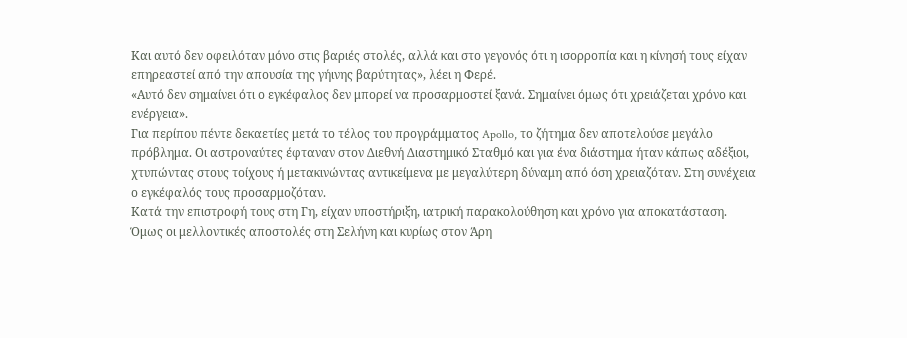Και αυτό δεν οφειλόταν μόνο στις βαριές στολές, αλλά και στο γεγονός ότι η ισορροπία και η κίνησή τους είχαν επηρεαστεί από την απουσία της γήινης βαρύτητας», λέει η Φερέ.
«Αυτό δεν σημαίνει ότι ο εγκέφαλος δεν μπορεί να προσαρμοστεί ξανά. Σημαίνει όμως ότι χρειάζεται χρόνο και ενέργεια».
Για περίπου πέντε δεκαετίες μετά το τέλος του προγράμματος Apollo, το ζήτημα δεν αποτελούσε μεγάλο πρόβλημα. Οι αστροναύτες έφταναν στον Διεθνή Διαστημικό Σταθμό και για ένα διάστημα ήταν κάπως αδέξιοι, χτυπώντας στους τοίχους ή μετακινώντας αντικείμενα με μεγαλύτερη δύναμη από όση χρειαζόταν. Στη συνέχεια ο εγκέφαλός τους προσαρμοζόταν.
Κατά την επιστροφή τους στη Γη, είχαν υποστήριξη, ιατρική παρακολούθηση και χρόνο για αποκατάσταση.
Όμως οι μελλοντικές αποστολές στη Σελήνη και κυρίως στον Άρη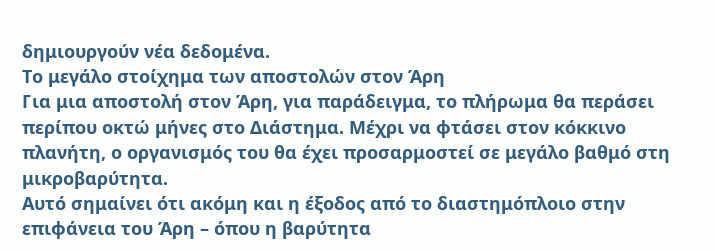δημιουργούν νέα δεδομένα.
Το μεγάλο στοίχημα των αποστολών στον Άρη
Για μια αποστολή στον Άρη, για παράδειγμα, το πλήρωμα θα περάσει περίπου οκτώ μήνες στο Διάστημα. Μέχρι να φτάσει στον κόκκινο πλανήτη, ο οργανισμός του θα έχει προσαρμοστεί σε μεγάλο βαθμό στη μικροβαρύτητα.
Αυτό σημαίνει ότι ακόμη και η έξοδος από το διαστημόπλοιο στην επιφάνεια του Άρη – όπου η βαρύτητα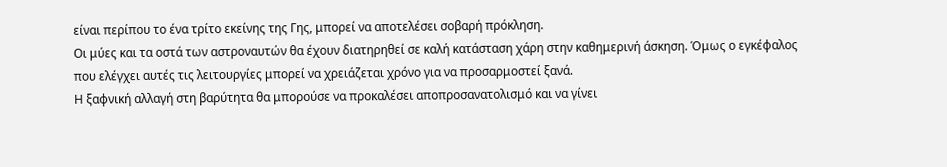είναι περίπου το ένα τρίτο εκείνης της Γης, μπορεί να αποτελέσει σοβαρή πρόκληση.
Οι μύες και τα οστά των αστροναυτών θα έχουν διατηρηθεί σε καλή κατάσταση χάρη στην καθημερινή άσκηση. Όμως ο εγκέφαλος που ελέγχει αυτές τις λειτουργίες μπορεί να χρειάζεται χρόνο για να προσαρμοστεί ξανά.
Η ξαφνική αλλαγή στη βαρύτητα θα μπορούσε να προκαλέσει αποπροσανατολισμό και να γίνει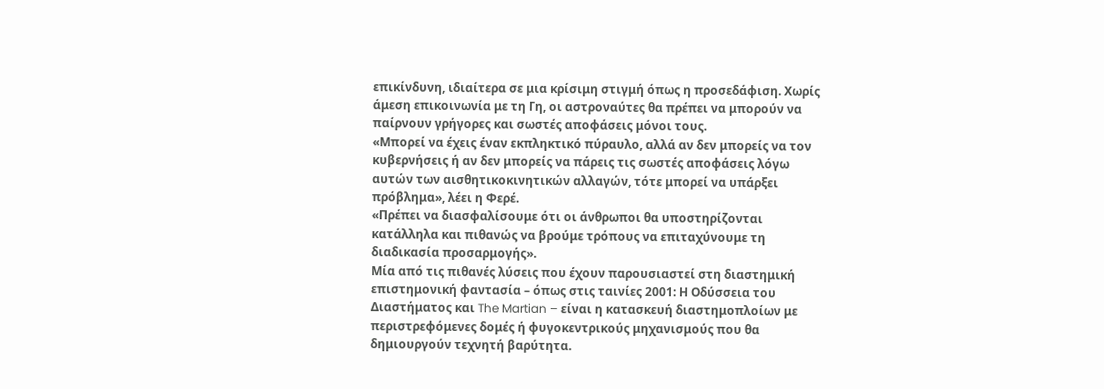επικίνδυνη, ιδιαίτερα σε μια κρίσιμη στιγμή όπως η προσεδάφιση. Χωρίς άμεση επικοινωνία με τη Γη, οι αστροναύτες θα πρέπει να μπορούν να παίρνουν γρήγορες και σωστές αποφάσεις μόνοι τους.
«Μπορεί να έχεις έναν εκπληκτικό πύραυλο, αλλά αν δεν μπορείς να τον κυβερνήσεις ή αν δεν μπορείς να πάρεις τις σωστές αποφάσεις λόγω αυτών των αισθητικοκινητικών αλλαγών, τότε μπορεί να υπάρξει πρόβλημα», λέει η Φερέ.
«Πρέπει να διασφαλίσουμε ότι οι άνθρωποι θα υποστηρίζονται κατάλληλα και πιθανώς να βρούμε τρόπους να επιταχύνουμε τη διαδικασία προσαρμογής».
Μία από τις πιθανές λύσεις που έχουν παρουσιαστεί στη διαστημική επιστημονική φαντασία – όπως στις ταινίες 2001: Η Οδύσσεια του Διαστήματος και The Martian – είναι η κατασκευή διαστημοπλοίων με περιστρεφόμενες δομές ή φυγοκεντρικούς μηχανισμούς που θα δημιουργούν τεχνητή βαρύτητα.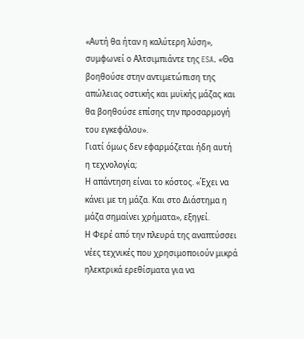«Αυτή θα ήταν η καλύτερη λύση», συμφωνεί ο Αλτσιμπιάντε της ESA. «Θα βοηθούσε στην αντιμετώπιση της απώλειας οστικής και μυϊκής μάζας και θα βοηθούσε επίσης την προσαρμογή του εγκεφάλου».
Γιατί όμως δεν εφαρμόζεται ήδη αυτή η τεχνολογία;
Η απάντηση είναι το κόστος. «Έχει να κάνει με τη μάζα. Και στο Διάστημα η μάζα σημαίνει χρήματα», εξηγεί.
Η Φερέ από την πλευρά της αναπτύσσει νέες τεχνικές που χρησιμοποιούν μικρά ηλεκτρικά ερεθίσματα για να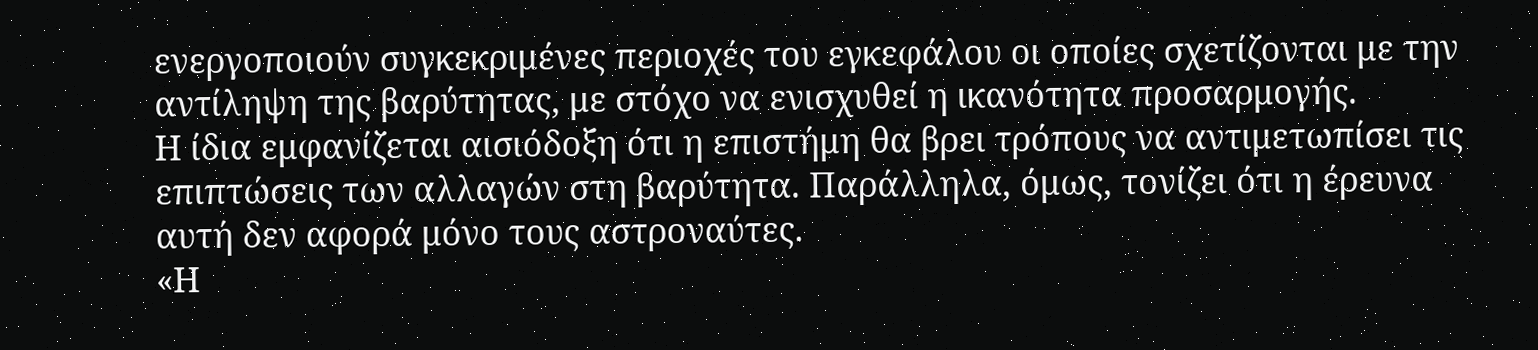ενεργοποιούν συγκεκριμένες περιοχές του εγκεφάλου οι οποίες σχετίζονται με την αντίληψη της βαρύτητας, με στόχο να ενισχυθεί η ικανότητα προσαρμογής.
Η ίδια εμφανίζεται αισιόδοξη ότι η επιστήμη θα βρει τρόπους να αντιμετωπίσει τις επιπτώσεις των αλλαγών στη βαρύτητα. Παράλληλα, όμως, τονίζει ότι η έρευνα αυτή δεν αφορά μόνο τους αστροναύτες.
«Η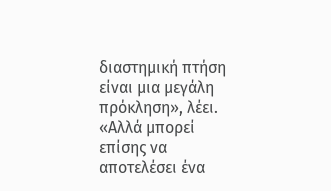διαστημική πτήση είναι μια μεγάλη πρόκληση», λέει. «Αλλά μπορεί επίσης να αποτελέσει ένα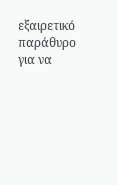εξαιρετικό παράθυρο για να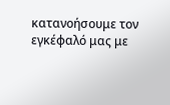κατανοήσουμε τον εγκέφαλό μας με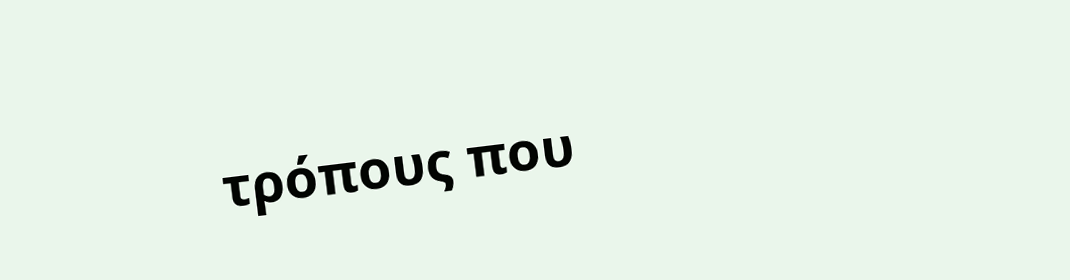τρόπους που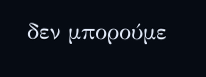δεν μπορούμε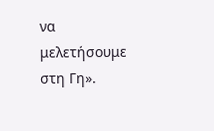να μελετήσουμε στη Γη».